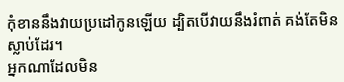កុំខាននឹងវាយប្រដៅកូនឡើយ ដ្បិតបើវាយនឹងរំពាត់ គង់តែមិនស្លាប់ដែរ។
អ្នកណាដែលមិន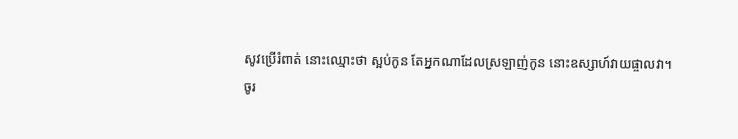សូវប្រើរំពាត់ នោះឈ្មោះថា ស្អប់កូន តែអ្នកណាដែលស្រឡាញ់កូន នោះឧស្សាហ៍វាយផ្ចាលវា។
ចូរ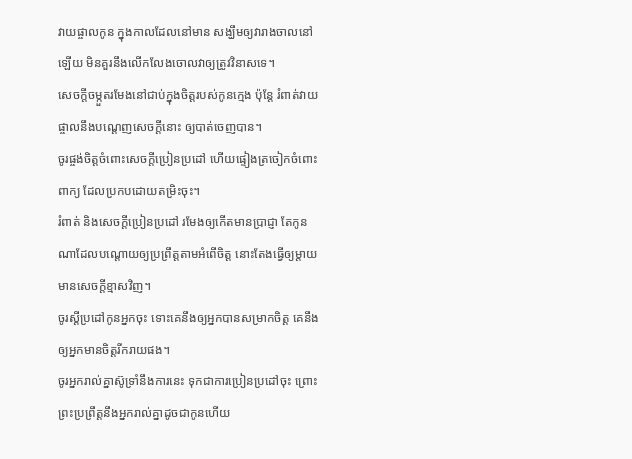វាយផ្ចាលកូន ក្នុងកាលដែលនៅមាន សង្ឃឹមឲ្យវារាងចាលនៅឡើយ មិនគួរនឹងលើកលែងចោលវាឲ្យត្រូវវិនាសទេ។
សេចក្ដីចម្កួតរមែងនៅជាប់ក្នុងចិត្តរបស់កូនក្មេង ប៉ុន្តែ រំពាត់វាយផ្ចាលនឹងបណ្តេញសេចក្ដីនោះ ឲ្យបាត់ចេញបាន។
ចូរផ្ចង់ចិត្តចំពោះសេចក្ដីប្រៀនប្រដៅ ហើយផ្ទៀងត្រចៀកចំពោះពាក្យ ដែលប្រកបដោយតម្រិះចុះ។
រំពាត់ និងសេចក្ដីប្រៀនប្រដៅ រមែងឲ្យកើតមានប្រាជ្ញា តែកូនណាដែលបណ្តោយឲ្យប្រព្រឹត្តតាមអំពើចិត្ត នោះតែងធ្វើឲ្យម្តាយមានសេចក្ដីខ្មាសវិញ។
ចូរស្តីប្រដៅកូនអ្នកចុះ ទោះគេនឹងឲ្យអ្នកបានសម្រាកចិត្ត គេនឹងឲ្យអ្នកមានចិត្តរីករាយផង។
ចូរអ្នករាល់គ្នាស៊ូទ្រាំនឹងការនេះ ទុកជាការប្រៀនប្រដៅចុះ ព្រោះព្រះប្រព្រឹត្តនឹងអ្នករាល់គ្នាដូចជាកូនហើយ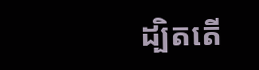ដ្បិតតើ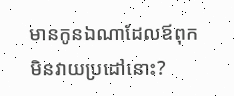មានកូនឯណាដែលឪពុកមិនវាយប្រដៅនោះ?